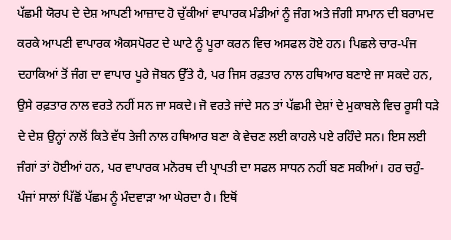ਪੱਛਮੀ ਯੋਰਪ ਦੇ ਦੇਸ਼ ਆਪਣੀ ਆਜ਼ਾਦ ਹੋ ਚੁੱਕੀਆਂ ਵਾਪਾਰਕ ਮੰਡੀਆਂ ਨੂੰ ਜੰਗ ਅਤੇ ਜੰਗੀ ਸਾਮਾਨ ਦੀ ਬਰਾਮਦ ਕਰਕੇ ਆਪਣੀ ਵਾਪਾਰਕ ਐਕਸਪੋਰਟ ਦੇ ਘਾਟੇ ਨੂੰ ਪੂਰਾ ਕਰਨ ਵਿਚ ਅਸਫਲ ਹੋਏ ਹਨ। ਪਿਛਲੇ ਚਾਰ-ਪੰਜ ਦਹਾਕਿਆਂ ਤੋਂ ਜੰਗ ਦਾ ਵਾਪਾਰ ਪੂਰੇ ਜੋਬਨ ਉੱਤੇ ਹੈ, ਪਰ ਜਿਸ ਰਫ਼ਤਾਰ ਨਾਲ ਹਥਿਆਰ ਬਣਾਏ ਜਾ ਸਕਦੇ ਹਨ, ਉਸੇ ਰਫ਼ਤਾਰ ਨਾਲ ਵਰਤੇ ਨਹੀਂ ਸਨ ਜਾ ਸਕਦੇ। ਜੋ ਵਰਤੇ ਜਾਂਦੇ ਸਨ ਤਾਂ ਪੱਛਮੀ ਦੇਸ਼ਾਂ ਦੇ ਮੁਕਾਬਲੇ ਵਿਚ ਰੂਸੀ ਧੜੇ ਦੇ ਦੇਸ਼ ਉਨ੍ਹਾਂ ਨਾਲੋਂ ਕਿਤੇ ਵੱਧ ਤੇਜੀ ਨਾਲ ਹਥਿਆਰ ਬਣਾ ਕੇ ਵੇਚਣ ਲਈ ਕਾਹਲੇ ਪਏ ਰਹਿੰਦੇ ਸਨ। ਇਸ ਲਈ ਜੰਗਾਂ ਤਾਂ ਹੋਈਆਂ ਹਨ, ਪਰ ਵਾਪਾਰਕ ਮਨੋਰਥ ਦੀ ਪ੍ਰਾਪਤੀ ਦਾ ਸਫਲ ਸਾਧਨ ਨਹੀਂ ਬਣ ਸਕੀਆਂ। ਹਰ ਚਹੁੰ-ਪੰਜਾਂ ਸਾਲਾਂ ਪਿੱਛੋਂ ਪੱਛਮ ਨੂੰ ਮੰਦਵਾੜਾ ਆ ਘੇਰਦਾ ਹੈ। ਇਥੋਂ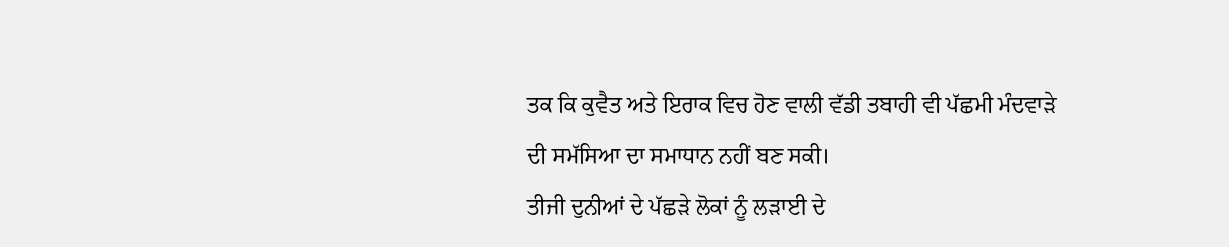ਤਕ ਕਿ ਕੁਵੈਤ ਅਤੇ ਇਰਾਕ ਵਿਚ ਹੋਣ ਵਾਲੀ ਵੱਡੀ ਤਬਾਹੀ ਵੀ ਪੱਛਮੀ ਮੰਦਵਾੜੇ ਦੀ ਸਮੱਸਿਆ ਦਾ ਸਮਾਧਾਨ ਨਹੀਂ ਬਣ ਸਕੀ।
ਤੀਜੀ ਦੁਨੀਆਂ ਦੇ ਪੱਛੜੇ ਲੋਕਾਂ ਨੂੰ ਲੜਾਈ ਦੇ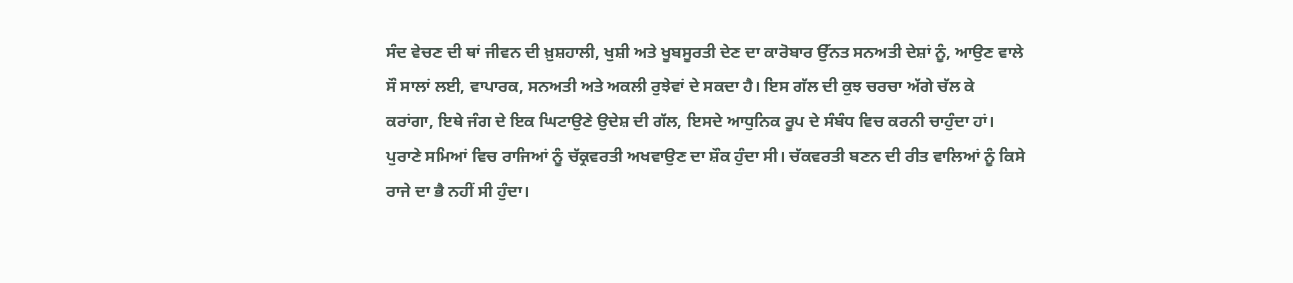ਸੰਦ ਵੇਚਣ ਦੀ ਥਾਂ ਜੀਵਨ ਦੀ ਖ਼ੁਸ਼ਹਾਲੀ, ਖੁਸ਼ੀ ਅਤੇ ਖੂਬਸੂਰਤੀ ਦੇਣ ਦਾ ਕਾਰੋਬਾਰ ਉੱਨਤ ਸਨਅਤੀ ਦੇਸ਼ਾਂ ਨੂੰ, ਆਉਣ ਵਾਲੇ ਸੌ ਸਾਲਾਂ ਲਈ, ਵਾਪਾਰਕ, ਸਨਅਤੀ ਅਤੇ ਅਕਲੀ ਰੁਝੇਵਾਂ ਦੇ ਸਕਦਾ ਹੈ। ਇਸ ਗੱਲ ਦੀ ਕੁਝ ਚਰਚਾ ਅੱਗੇ ਚੱਲ ਕੇ ਕਰਾਂਗਾ, ਇਥੇ ਜੰਗ ਦੇ ਇਕ ਘਿਟਾਉਣੇ ਉਦੇਸ਼ ਦੀ ਗੱਲ, ਇਸਦੇ ਆਧੁਨਿਕ ਰੂਪ ਦੇ ਸੰਬੰਧ ਵਿਚ ਕਰਨੀ ਚਾਹੁੰਦਾ ਹਾਂ।
ਪੁਰਾਣੇ ਸਮਿਆਂ ਵਿਚ ਰਾਜਿਆਂ ਨੂੰ ਚੱਕ੍ਰਵਰਤੀ ਅਖਵਾਉਣ ਦਾ ਸ਼ੌਕ ਹੁੰਦਾ ਸੀ। ਚੱਕਵਰਤੀ ਬਣਨ ਦੀ ਰੀਤ ਵਾਲਿਆਂ ਨੂੰ ਕਿਸੇ ਰਾਜੇ ਦਾ ਭੈ ਨਹੀਂ ਸੀ ਹੁੰਦਾ।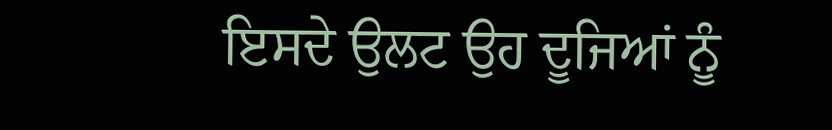ਇਸਦੇ ਉਲਟ ਉਹ ਦੂਜਿਆਂ ਨੂੰ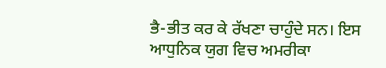ਭੈ-ਭੀਤ ਕਰ ਕੇ ਰੱਖਣਾ ਚਾਹੁੰਦੇ ਸਨ। ਇਸ ਆਧੁਨਿਕ ਯੁਗ ਵਿਚ ਅਮਰੀਕਾ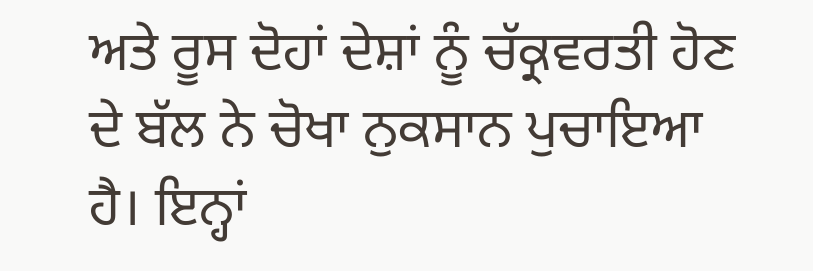ਅਤੇ ਰੂਸ ਦੋਹਾਂ ਦੇਸ਼ਾਂ ਨੂੰ ਚੱਕ੍ਰਵਰਤੀ ਹੋਣ ਦੇ ਬੱਲ ਨੇ ਚੋਖਾ ਨੁਕਸਾਨ ਪੁਚਾਇਆ ਹੈ। ਇਨ੍ਹਾਂ